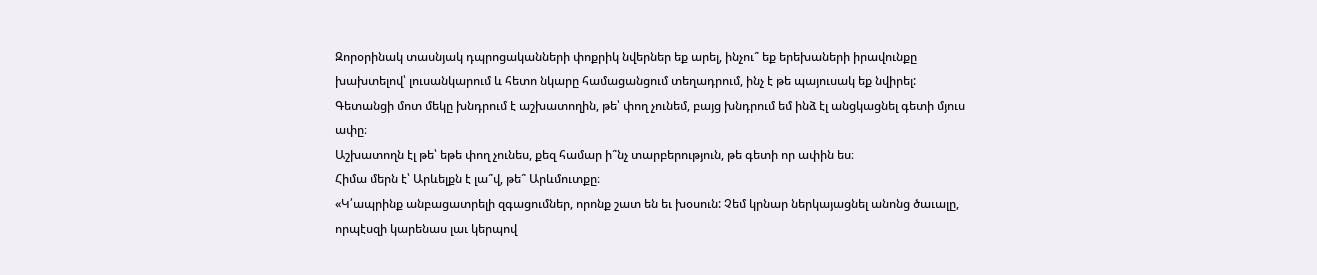Զորօրինակ տասնյակ դպրոցականների փոքրիկ նվերներ եք արել, ինչու՞ եք երեխաների իրավունքը խախտելով՝ լուսանկարում և հետո նկարը համացանցում տեղադրում, ինչ է թե պայուսակ եք նվիրել:
Գետանցի մոտ մեկը խնդրում է աշխատողին, թե՝ փող չունեմ, բայց խնդրում եմ ինձ էլ անցկացնել գետի մյուս ափը։
Աշխատողն էլ թե՝ եթե փող չունես, քեզ համար ի՞նչ տարբերություն, թե գետի որ ափին ես։
Հիմա մերն է՝ Արևելքն է լա՞վ, թե՞ Արևմուտքը։
«Կ՛ապրինք անբացատրելի զգացումներ, որոնք շատ են եւ խօսուն: Չեմ կրնար ներկայացնել անոնց ծաւալը, որպէսզի կարենաս լաւ կերպով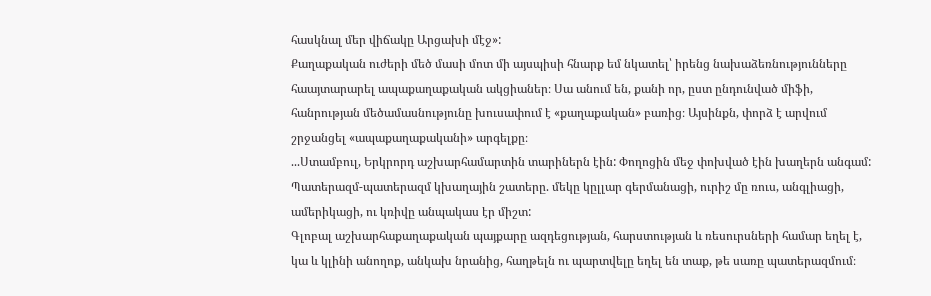հասկնալ մեր վիճակը Արցախի մէջ»:
Քաղաքական ուժերի մեծ մասի մոտ մի այսպիսի հնարք եմ նկատել՝ իրենց նախաձեռնությունները հաայտարարել ապաքաղաքական ակցիաներ։ Սա անում են, քանի որ, ըստ ընդունված միֆի, հանրության մեծամասնությունը խուսափում է «քաղաքական» բառից։ Այսինքն, փորձ է արվում շրջանցել «ապաքաղաքականի» արգելքը։
...Ստամբուլ, Երկրորդ աշխարհամարտին տարիներն էին: Փողոցին մեջ փոխված էին խաղերն անգամ: Պատերազմ-պատերազմ կխաղային շատերը. մեկը կըլլար գերմանացի, ուրիշ մը ռուս, անգլիացի, ամերիկացի, ու կռիվը անպակաս էր միշտ:
Գլոբալ աշխարհաքաղաքական պայքարը ազդեցության, հարստության և ռեսուրսների համար եղել է, կա և կլինի անողոք, անկախ նրանից, հաղթելն ու պարտվելը եղել են տաք, թե սառը պատերազմում։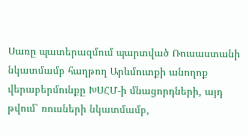Սառը պատերազմում պարտված Ռուսաստանի նկատմամբ հաղթող Արևմուտքի անողոք վերաբերմունքը ԽՍՀՄ-ի մնացորդների, այդ թվում՝ ռուսների նկատմամբ,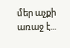մեր աչքի առաջ է...